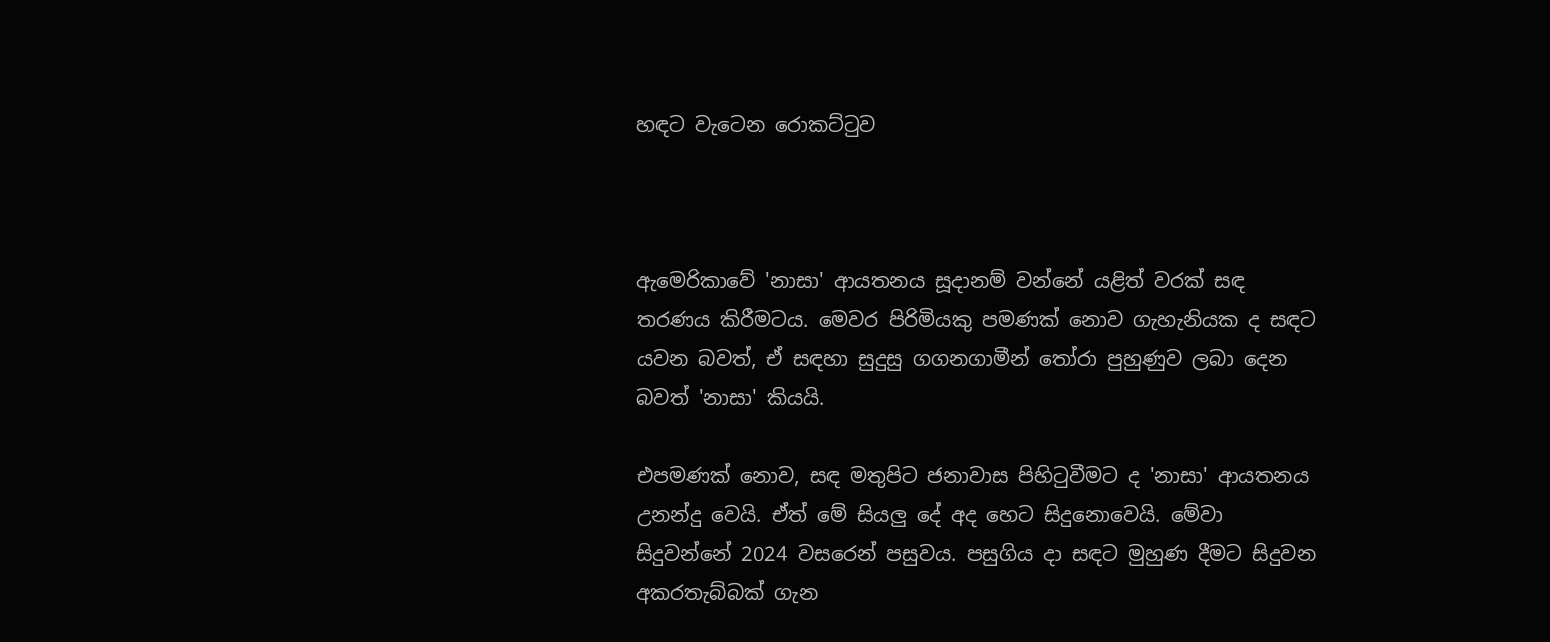හඳට වැටෙන රොකට්ටුව



ඇමෙරිකාවේ 'නාසා' ආයතනය සූදානම් වන්නේ යළිත් වරක් සඳ තරණය කිරීමටය. මෙවර පිරිමියකු පමණක් නොව ගැහැනියක ද සඳට යවන බවත්, ඒ සඳහා සුදුසු ගගනගාමීන් තෝරා පුහුණුව ලබා දෙන බවත් 'නාසා' කියයි.

එපමණක් නොව, සඳ මතුපිට ජනාවාස පිහිටුවීමට ද 'නාසා' ආයතනය උනන්දු වෙයි. ඒත් මේ සියලු දේ අද හෙට සිදුනොවෙයි. මේවා සිදුවන්නේ 2024 වසරෙන් පසුවය. පසුගිය දා සඳට මුහුණ දීමට සිදුවන අකරතැබ්බක් ගැන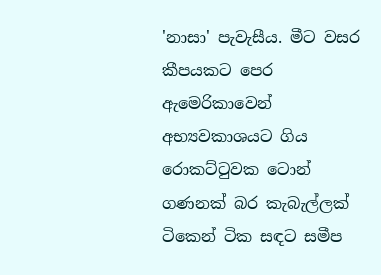'නාසා' පැවැසීය. මීට වසර කීපයකට පෙර ඇමෙරිකාවෙන් අභ්‍යවකාශයට ගිය රොකට්ටුවක ටොන් ගණනක් බර කැබැල්ලක් ටිකෙන් ටික සඳට සමීප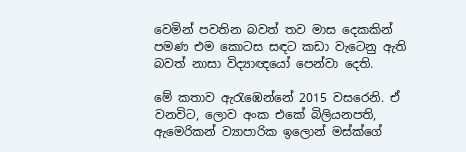වෙමින් පවතින බවත් තව මාස දෙකකින් පමණ එම කොටස සඳට කඩා වැටෙනු ඇති බවත් නාසා විද්‍යාඥයෝ පෙන්වා දෙති.

මේ කතාව ඇරැඹෙන්නේ 2015 වසරෙනි. ඒ වනවිට, ලොව අංක එකේ බිලියනපති, ඇමෙරිකන් ව්‍යාපාරික ඉලොන් මස්ක්ගේ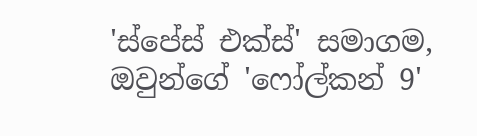'ස්පේස් එක්ස්' සමාගම, ඔවුන්ගේ 'ෆෝල්කන් 9'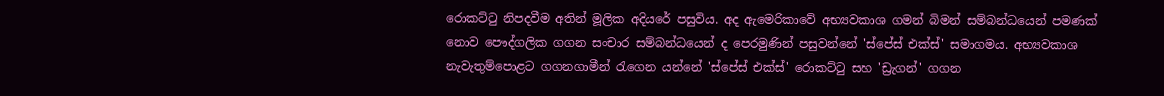රොකට්ටු නිපදවීම අතින් මූලික අදියරේ පසුවිය. අද ඇමෙරිකාවේ අභ්‍යවකාශ ගමන් බිමන් සම්බන්ධයෙන් පමණක් නොව පෞද්ගලික ගගන සංචාර සම්බන්ධයෙන් ද පෙරමුණින් පසුවන්නේ 'ස්පේස් එක්ස්' සමාගමය. අභ්‍යවකාශ නැවැතුම්පොළට ගගනගාමීන් රැගෙන යන්නේ 'ස්පේස් එක්ස්' රොකට්ටු සහ 'ඩ්‍රැගන්' ගගන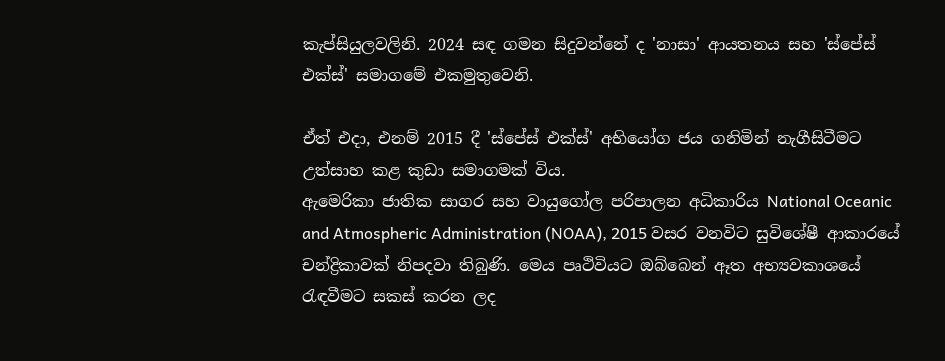කැප්සියුලවලිනි. 2024 සඳ ගමන සිදුවන්නේ ද 'නාසා' ආයතනය සහ 'ස්පේස් එක්ස්' සමාගමේ එකමුතුවෙනි.

ඒත් එදා, එනම් 2015 දී 'ස්පේස් එක්ස්' අභියෝග ජය ගනිමින් නැගීසිටීමට උත්සාහ කළ කුඩා සමාගමක් විය.
ඇමෙරිකා ජාතික සාගර සහ වායුගෝල පරිපාලන අධිකාරිය National Oceanic and Atmospheric Administration (NOAA), 2015 වසර වනවිට සුවිශේෂී ආකාරයේ චන්ද්‍රිකාවක් නිපදවා තිබුණි. මෙය පෘථිවියට ඔබ්බෙන් ඈත අභ්‍යවකාශයේ රැඳවීමට සකස් කරන ලද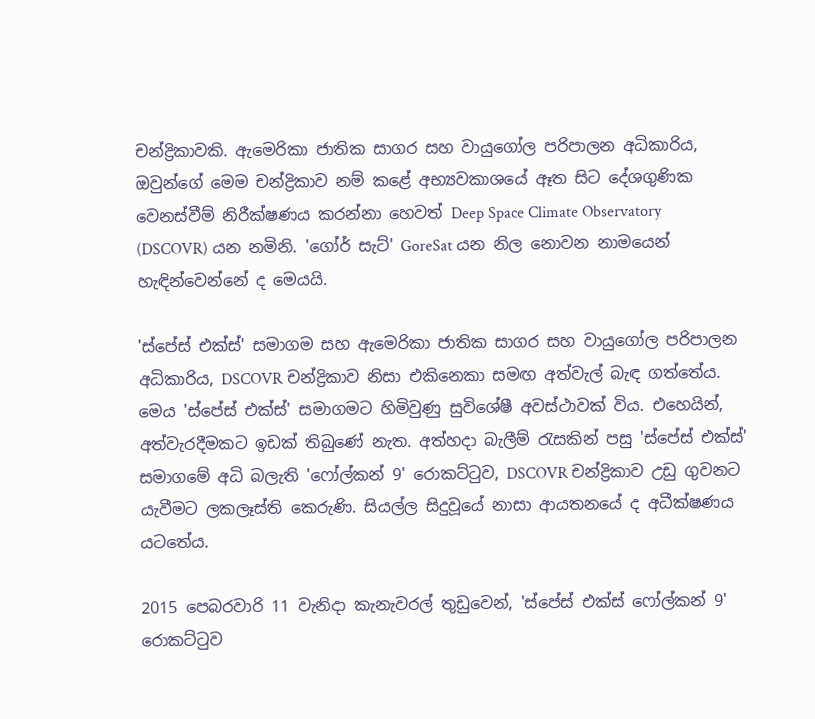චන්ද්‍රිකාවකි. ඇමෙරිකා ජාතික සාගර සහ වායුගෝල පරිපාලන අධිකාරිය, ඔවුන්ගේ මෙම චන්ද්‍රිකාව නම් කළේ අභ්‍යවකාශයේ ඈත සිට දේශගුණික වෙනස්වීම් නිරීක්ෂණය කරන්නා හෙවත් Deep Space Climate Observatory (DSCOVR) යන නමිනි. 'ගෝර් සැට්' GoreSat යන නිල නොවන නාමයෙන් හැඳින්වෙන්නේ ද මෙයයි.

'ස්පේස් එක්ස්' සමාගම සහ ඇමෙරිකා ජාතික සාගර සහ වායුගෝල පරිපාලන අධිකාරිය, DSCOVR චන්ද්‍රිකාව නිසා එකිනෙකා සමඟ අත්වැල් බැඳ ගත්තේය. මෙය 'ස්පේස් එක්ස්' සමාගමට හිමිවුණු සුවිශේෂී අවස්ථාවක් විය. එහෙයින්, අත්වැරදීමකට ඉඩක් තිබුණේ නැත. අත්හදා බැලීම් රැසකින් පසු 'ස්පේස් එක්ස්' සමාගමේ අධි බලැති 'ෆෝල්කන් 9' රොකට්ටුව, DSCOVR චන්ද්‍රිකාව උඩු ගුවනට යැවීමට ලකලෑස්ති කෙරුණි. සියල්ල සිදුවූයේ නාසා ආයතනයේ ද අධීක්ෂණය යටතේය.

2015 පෙබරවාරි 11 වැනිදා කැනැවරල් තුඩුවෙන්, 'ස්පේස් එක්ස් ෆෝල්කන් 9' රොකට්ටුව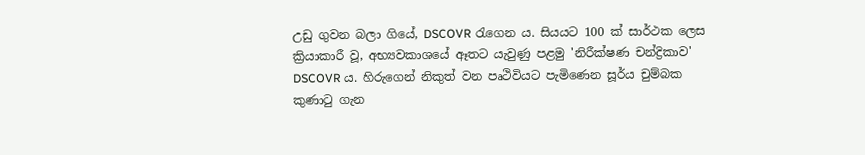උඩු ගුවන බලා ගියේ, DSCOVR රැගෙන ය. සියයට 100 ක් සාර්ථක ලෙස ක්‍රියාකාරී වූ, අභ්‍යවකාශයේ ඈතට යැවුණු පළමු 'නිරීක්ෂණ චන්ද්‍රිකාව' DSCOVR ය. හිරුගෙන් නිකුත් වන පෘථිවියට පැමිණෙන සූර්ය චුම්බක කුණාටු ගැන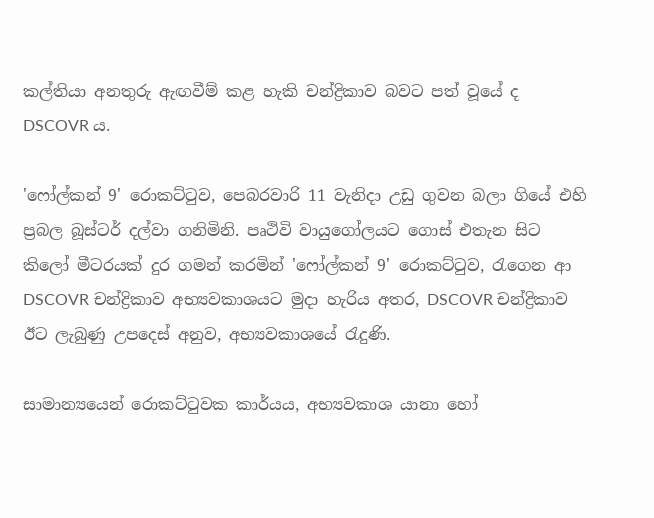කල්තියා අනතුරු ඇඟවීම් කළ හැකි චන්ද්‍රිකාව බවට පත් වූයේ ද DSCOVR ය.

'ෆෝල්කන් 9' රොකට්ටුව, පෙබරවාරි 11 වැනිදා උඩු ගුවන බලා ගියේ එහි ප්‍රබල බූස්ටර් දල්වා ගනිමිනි. පෘථිවි වායුගෝලයට ගොස් එතැන සිට කිලෝ මීටරයක් දුර ගමන් කරමින් 'ෆෝල්කන් 9' රොකට්ටුව, රැගෙන ආ DSCOVR චන්ද්‍රිකාව අභ්‍යවකාශයට මුදා හැරිය අතර, DSCOVR චන්ද්‍රිකාව ඊට ලැබුණු උපදෙස් අනුව, අභ්‍යවකාශයේ රැදුණි.

සාමාන්‍යයෙන් රොකට්ටුවක කාර්යය, අභ්‍යවකාශ යානා හෝ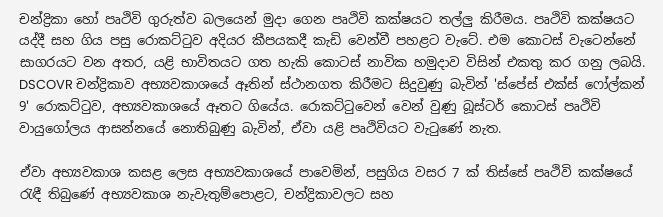චන්ද්‍රිකා හෝ පෘථිවි ගුරුත්ව බලයෙන් මුදා ගෙන පෘථිවි කක්ෂයට තල්ලු කිරීමය. පෘථිවි කක්ෂයට යද්දී සහ ගිය පසු රොකට්ටුව අදියර කීපයකදී කැඩි වෙන්වී පහළට වැටේ. එම කොටස් වැටෙන්නේ සාගරයට වන අතර, යළි භාවිතයට ගත හැකි කොටස් නාවික හමුදාව විසින් එකතු කර ගනු ලබයි.
DSCOVR චන්ද්‍රිකාව අභ්‍යවකාශයේ ඈතින් ස්ථානගත කිරීමට සිදුවුණු බැවින් 'ස්පේස් එක්ස් ෆෝල්කන් 9' රොකට්ටුව, අභ්‍යවකාශයේ ඈතට ගියේය. රොකට්ටුවෙන් වෙන් වුණු බූස්ටර් කොටස් පෘථිවි වායුගෝලය ආසන්නයේ නොතිබුණු බැවින්, ඒවා යළි පෘථිවියට වැටුණේ නැත.

ඒවා අභ්‍යවකාශ කසළ ලෙස අභ්‍යවකාශයේ පාවෙමින්, පසුගිය වසර 7 ක් තිස්සේ පෘථිවි කක්ෂයේ රැඳී තිබුණේ අභ්‍යවකාශ නැවැතුම්පොළට, චන්ද්‍රිකාවලට සහ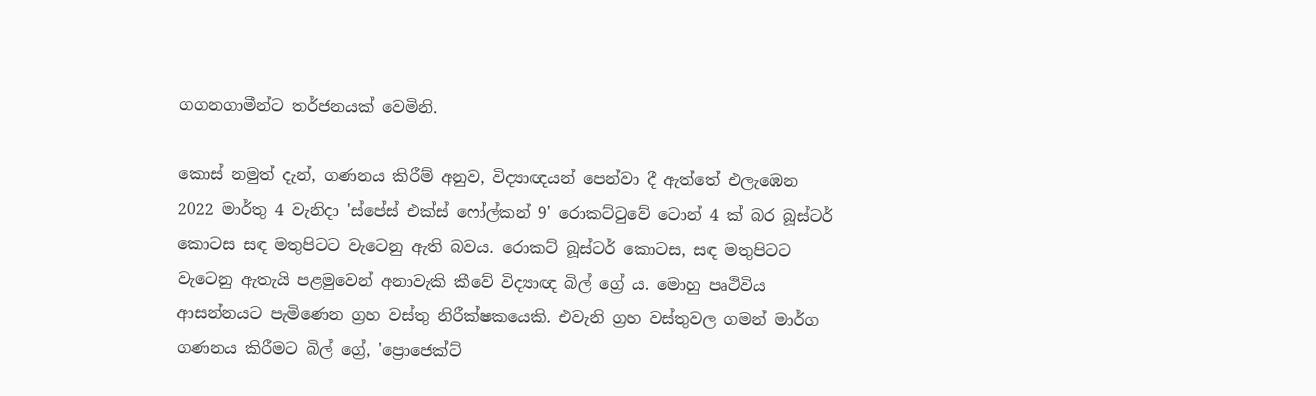ගගනගාමීන්ට තර්ජනයක් වෙමිනි.

කොස් නමුත් දැන්, ගණනය කිරීම් අනුව, විද්‍යාඥයන් පෙන්වා දී ඇත්තේ එලැඹෙන 2022 මාර්තු 4 වැනිදා 'ස්පේස් එක්ස් ෆෝල්කන් 9' රොකට්ටුවේ ටොන් 4 ක් බර බූස්ටර් කොටස සඳ මතුපිටට වැටෙනු ඇති බවය. රොකට් බූස්ටර් කොටස, සඳ මතුපිටට වැටෙනු ඇතැයි පළමුවෙන් අනාවැකි කීවේ විද්‍යාඥ බිල් ග්‍රේ ය. මොහු පෘථිවිය ආසන්නයට පැමිණෙන ග්‍රහ වස්තු නිරීක්ෂකයෙකි. එවැනි ග්‍රහ වස්තුවල ගමන් මාර්ග ගණනය කිරීමට බිල් ග්‍රේ, 'ප්‍රොජෙක්ට්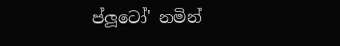ප්ලූටෝ' නමින්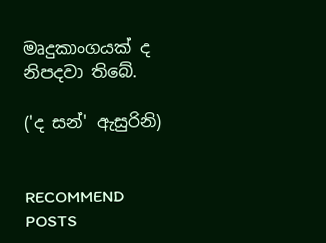මෘදුකාංගයක් ද නිපදවා තිබේ.

('ද සන්' ඇසුරිනි)


RECOMMEND POSTS